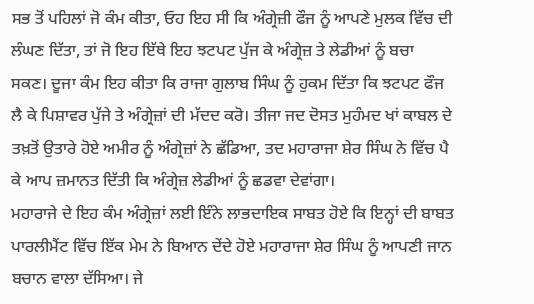ਸਭ ਤੋਂ ਪਹਿਲਾਂ ਜੋ ਕੰਮ ਕੀਤਾ, ਓਹ ਇਹ ਸੀ ਕਿ ਅੰਗ੍ਰੇਜ਼ੀ ਫੌਜ ਨੂੰ ਆਪਣੇ ਮੁਲਕ ਵਿੱਚ ਦੀ ਲੰਘਣ ਦਿੱਤਾ, ਤਾਂ ਜੋ ਇਹ ਇੱਥੇ ਇਹ ਝਟਪਟ ਪੁੱਜ ਕੇ ਅੰਗ੍ਰੇਜ਼ ਤੇ ਲੇਡੀਆਂ ਨੂੰ ਬਚਾ ਸਕਣ। ਦੂਜਾ ਕੰਮ ਇਹ ਕੀਤਾ ਕਿ ਰਾਜਾ ਗੁਲਾਬ ਸਿੰਘ ਨੂੰ ਹੁਕਮ ਦਿੱਤਾ ਕਿ ਝਟਪਟ ਫੌਜ ਲੈ ਕੇ ਪਿਸ਼ਾਵਰ ਪੁੱਜੇ ਤੇ ਅੰਗ੍ਰੇਜ਼ਾਂ ਦੀ ਮੱਦਦ ਕਰੋ। ਤੀਜਾ ਜਦ ਦੋਸਤ ਮੁਹੰਮਦ ਖਾਂ ਕਾਬਲ ਦੇ ਤਖ਼ਤੋਂ ਉਤਾਰੇ ਹੋਏ ਅਮੀਰ ਨੂੰ ਅੰਗ੍ਰੇਜ਼ਾਂ ਨੇ ਛੱਡਿਆ, ਤਦ ਮਹਾਰਾਜਾ ਸ਼ੇਰ ਸਿੰਘ ਨੇ ਵਿੱਚ ਪੈ ਕੇ ਆਪ ਜ਼ਮਾਨਤ ਦਿੱਤੀ ਕਿ ਅੰਗ੍ਰੇਜ਼ ਲੇਡੀਆਂ ਨੂੰ ਛਡਵਾ ਦੇਵਾਂਗਾ।
ਮਹਾਰਾਜੇ ਦੇ ਇਹ ਕੰਮ ਅੰਗ੍ਰੇਜ਼ਾਂ ਲਈ ਇੰਨੇ ਲਾਭਦਾਇਕ ਸਾਬਤ ਹੋਏ ਕਿ ਇਨ੍ਹਾਂ ਦੀ ਬਾਬਤ ਪਾਰਲੀਮੈਂਟ ਵਿੱਚ ਇੱਕ ਮੇਮ ਨੇ ਬਿਆਨ ਦੇਂਦੇ ਹੋਏ ਮਹਾਰਾਜਾ ਸ਼ੇਰ ਸਿੰਘ ਨੂੰ ਆਪਣੀ ਜਾਨ ਬਚਾਨ ਵਾਲਾ ਦੱਸਿਆ। ਜੇ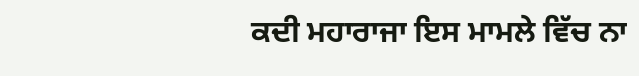ਕਦੀ ਮਹਾਰਾਜਾ ਇਸ ਮਾਮਲੇ ਵਿੱਚ ਨਾ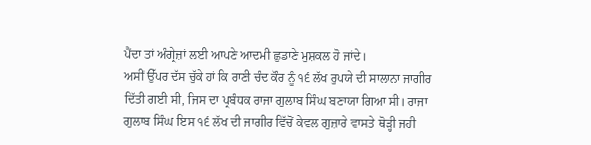ਪੈਂਦਾ ਤਾਂ ਅੰਗ੍ਰੇਜ਼ਾਂ ਲਈ ਆਪਣੇ ਆਦਮੀ ਛੁਡਾਣੇ ਮੁਸ਼ਕਲ ਹੋ ਜਾਂਦੇ।
ਅਸੀਂ ਉੱਪਰ ਦੱਸ ਚੁੱਕੇ ਹਾਂ ਕਿ ਰਾਣੀ ਚੰਦ ਕੌਰ ਨੂੰ ੧੬ ਲੱਖ ਰੁਪਯੇ ਦੀ ਸਾਲਾਨਾ ਜਾਗੀਰ ਦਿੱਤੀ ਗਈ ਸੀ, ਜਿਸ ਦਾ ਪ੍ਰਬੰਧਕ ਰਾਜਾ ਗੁਲਾਬ ਸਿੰਘ ਬਣਾਯਾ ਗਿਆ ਸੀ। ਰਾਜਾ ਗੁਲਾਬ ਸਿੰਘ ਇਸ ੧੬ ਲੱਖ ਦੀ ਜਾਗੀਰ ਵਿੱਚੋਂ ਕੇਵਲ ਗੁਜ਼ਾਰੇ ਵਾਸਤੇ ਥੋੜ੍ਹੀ ਜਹੀ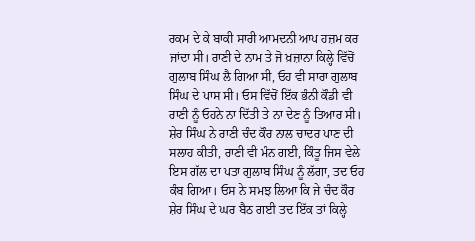ਰਕਮ ਦੇ ਕੇ ਬਾਕੀ ਸਾਰੀ ਆਮਦਨੀ ਆਪ ਹਜ਼ਮ ਕਰ ਜਾਂਦਾ ਸੀ। ਰਾਣੀ ਦੇ ਨਾਮ ਤੇ ਜੋ ਖ਼ਜ਼ਾਨਾ ਕਿਲ੍ਹੇ ਵਿੱਚੋਂ ਗੁਲਾਬ ਸਿੰਘ ਲੈ ਗਿਆ ਸੀ, ਓਹ ਵੀ ਸਾਰਾ ਗੁਲਾਬ ਸਿੰਘ ਦੇ ਪਾਸ ਸੀ। ਓਸ ਵਿੱਚੋਂ ਇੱਕ ਭੰਨੀ ਕੌਡੀ ਵੀ ਰਾਣੀ ਨੂੰ ਓਹਨੇ ਨਾ ਦਿੱਤੀ ਤੇ ਨਾ ਦੇਣ ਨੂੰ ਤਿਆਰ ਸੀ।
ਸ਼ੇਰ ਸਿੰਘ ਨੇ ਰਾਣੀ ਚੰਦ ਕੌਰ ਨਾਲ ਚਾਦਰ ਪਾਣ ਦੀ ਸਲਾਹ ਕੀਤੀ, ਰਾਣੀ ਵੀ ਮੰਨ ਗਈ, ਕਿੰਤੂ ਜਿਸ ਵੇਲੇ ਇਸ ਗੱਲ ਦਾ ਪਤਾ ਗੁਲਾਬ ਸਿੰਘ ਨੂੰ ਲੱਗਾ, ਤਦ ਓਹ ਕੰਬ ਗਿਆ। ਓਸ ਨੇ ਸਮਝ ਲਿਆ ਕਿ ਜੇ ਚੰਦ ਕੌਰ ਸ਼ੇਰ ਸਿੰਘ ਦੇ ਘਰ ਬੈਠ ਗਈ ਤਦ ਇੱਕ ਤਾਂ ਕਿਲ੍ਹੇ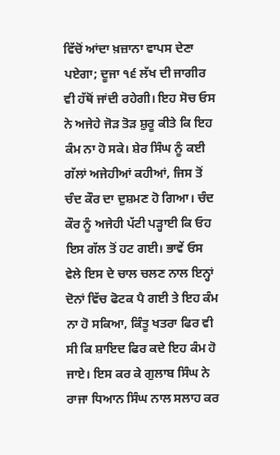ਵਿੱਚੋਂ ਆਂਦਾ ਖ਼ਜ਼ਾਨਾ ਵਾਪਸ ਦੇਣਾ ਪਏਗਾ; ਦੂਜਾ ੧੬ ਲੱਖ ਦੀ ਜਾਗੀਰ ਵੀ ਹੱਥੋਂ ਜਾਂਦੀ ਰਹੇਗੀ। ਇਹ ਸੋਚ ਓਸ ਨੇ ਅਜੇਹੇ ਜੋੜ ਤੋੜ ਸ਼ੁਰੂ ਕੀਤੇ ਕਿ ਇਹ ਕੰਮ ਨਾ ਹੋ ਸਕੇ। ਸ਼ੇਰ ਸਿੰਘ ਨੂੰ ਕਈ ਗੱਲਾਂ ਅਜੇਹੀਆਂ ਕਹੀਆਂ, ਜਿਸ ਤੋਂ ਚੰਦ ਕੌਰ ਦਾ ਦੁਸ਼ਮਣ ਹੋ ਗਿਆ। ਚੰਦ ਕੌਰ ਨੂੰ ਅਜੇਹੀ ਪੱਟੀ ਪੜ੍ਹਾਈ ਕਿ ਓਹ ਇਸ ਗੱਲ ਤੋਂ ਹਟ ਗਈ। ਭਾਵੇਂ ਓਸ ਵੇਲੇ ਇਸ ਦੇ ਚਾਲ ਚਲਣ ਨਾਲ ਇਨ੍ਹਾਂ ਦੋਨਾਂ ਵਿੱਚ ਫੋਟਕ ਪੈ ਗਈ ਤੇ ਇਹ ਕੰਮ ਨਾ ਹੋ ਸਕਿਆ, ਕਿੰਤੂ ਖਤਰਾ ਫਿਰ ਵੀ ਸੀ ਕਿ ਸ਼ਾਇਦ ਫਿਰ ਕਦੇ ਇਹ ਕੰਮ ਹੋ ਜਾਏ। ਇਸ ਕਰ ਕੇ ਗੁਲਾਬ ਸਿੰਘ ਨੇ ਰਾਜਾ ਧਿਆਨ ਸਿੰਘ ਨਾਲ ਸਲਾਹ ਕਰ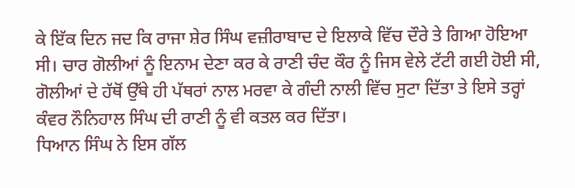ਕੇ ਇੱਕ ਦਿਨ ਜਦ ਕਿ ਰਾਜਾ ਸ਼ੇਰ ਸਿੰਘ ਵਜ਼ੀਰਾਬਾਦ ਦੇ ਇਲਾਕੇ ਵਿੱਚ ਦੌਰੇ ਤੇ ਗਿਆ ਹੋਇਆ ਸੀ। ਚਾਰ ਗੋਲੀਆਂ ਨੂੰ ਇਨਾਮ ਦੇਣਾ ਕਰ ਕੇ ਰਾਣੀ ਚੰਦ ਕੌਰ ਨੂੰ ਜਿਸ ਵੇਲੇ ਟੱਟੀ ਗਈ ਹੋਈ ਸੀ, ਗੋਲੀਆਂ ਦੇ ਹੱਥੋਂ ਉੱਥੇ ਹੀ ਪੱਥਰਾਂ ਨਾਲ ਮਰਵਾ ਕੇ ਗੰਦੀ ਨਾਲੀ ਵਿੱਚ ਸੁਟਾ ਦਿੱਤਾ ਤੇ ਇਸੇ ਤਰ੍ਹਾਂ ਕੰਵਰ ਨੌਨਿਹਾਲ ਸਿੰਘ ਦੀ ਰਾਣੀ ਨੂੰ ਵੀ ਕਤਲ ਕਰ ਦਿੱਤਾ।
ਧਿਆਨ ਸਿੰਘ ਨੇ ਇਸ ਗੱਲ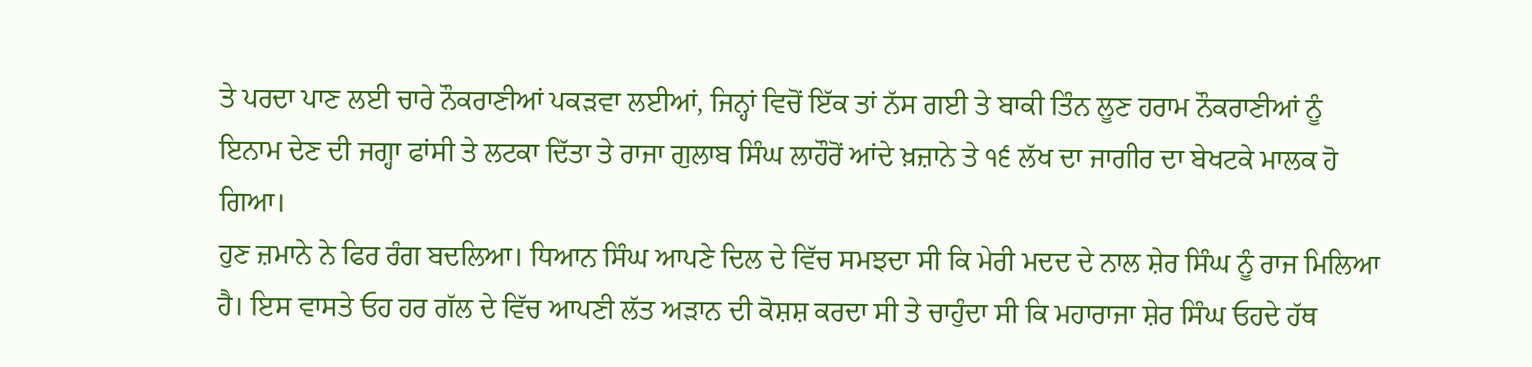ਤੇ ਪਰਦਾ ਪਾਣ ਲਈ ਚਾਰੇ ਨੌਕਰਾਣੀਆਂ ਪਕੜਵਾ ਲਈਆਂ, ਜਿਨ੍ਹਾਂ ਵਿਚੋਂ ਇੱਕ ਤਾਂ ਨੱਸ ਗਈ ਤੇ ਬਾਕੀ ਤਿੰਨ ਲੂਣ ਹਰਾਮ ਨੌਕਰਾਣੀਆਂ ਨੂੰ ਇਨਾਮ ਦੇਣ ਦੀ ਜਗ੍ਹਾ ਫਾਂਸੀ ਤੇ ਲਟਕਾ ਦਿੱਤਾ ਤੇ ਰਾਜਾ ਗੁਲਾਬ ਸਿੰਘ ਲਾਹੌਰੋਂ ਆਂਦੇ ਖ਼ਜ਼ਾਨੇ ਤੇ ੧੬ ਲੱਖ ਦਾ ਜਾਗੀਰ ਦਾ ਬੇਖਟਕੇ ਮਾਲਕ ਹੋ ਗਿਆ।
ਹੁਣ ਜ਼ਮਾਨੇ ਨੇ ਫਿਰ ਰੰਗ ਬਦਲਿਆ। ਧਿਆਨ ਸਿੰਘ ਆਪਣੇ ਦਿਲ ਦੇ ਵਿੱਚ ਸਮਝਦਾ ਸੀ ਕਿ ਮੇਰੀ ਮਦਦ ਦੇ ਨਾਲ ਸ਼ੇਰ ਸਿੰਘ ਨੂੰ ਰਾਜ ਮਿਲਿਆ ਹੈ। ਇਸ ਵਾਸਤੇ ਓਹ ਹਰ ਗੱਲ ਦੇ ਵਿੱਚ ਆਪਣੀ ਲੱਤ ਅੜਾਨ ਦੀ ਕੋਸ਼ਸ਼ ਕਰਦਾ ਸੀ ਤੇ ਚਾਹੁੰਦਾ ਸੀ ਕਿ ਮਹਾਰਾਜਾ ਸ਼ੇਰ ਸਿੰਘ ਓਹਦੇ ਹੱਥ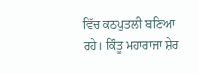ਵਿੱਚ ਕਠਪੁਤਲੀ ਬਣਿਆ ਰਹੇ। ਕਿੰਤੂ ਮਹਾਰਾਜਾ ਸ਼ੇਰ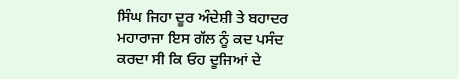ਸਿੰਘ ਜਿਹਾ ਦੂਰ ਅੰਦੇਸ਼ੀ ਤੇ ਬਹਾਦਰ ਮਹਾਰਾਜਾ ਇਸ ਗੱਲ ਨੂੰ ਕਦ ਪਸੰਦ ਕਰਦਾ ਸੀ ਕਿ ਓਹ ਦੂਜਿਆਂ ਦੇ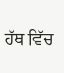ਹੱਥ ਵਿੱਚ